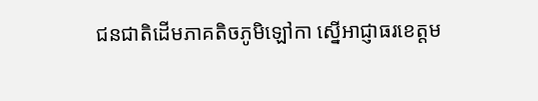ជនជាតិដើមភាគតិចភូមិឡៅកា ស្នើអាជ្ញាធរខេត្តម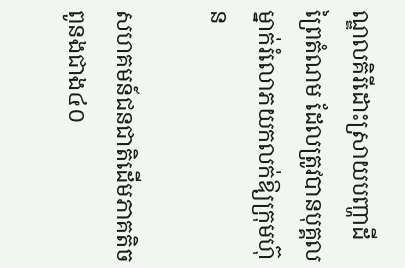ណ្ឌលគិរីដោះស្រាយបញ្ហាដីព្រៃតំណម ដែលត្រូវបានបុគ្គលម្នាក់រំលោភយកលក់ឱ្យក្រុមហ៊ុន

សហគមន៍ជនជាតិដើមភាគតិចពូនងជាង៤០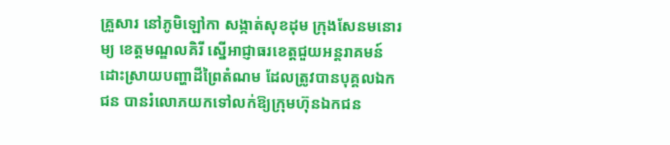គ្រួសារ នៅភូមិឡៅកា សង្កាត់សុខដុម ក្រុងសែនមនោរម្យ ខេត្តមណ្ឌលគិរី ស្នើអាជ្ញាធរខេត្តជួយអន្តរាគមន៍ដោះស្រាយបញ្ហាដីព្រៃតំណម ដែលត្រូវបានបុគ្គលឯកជន បានរំលោភយកទៅលក់ឱ្យក្រុមហ៊ុនឯកជន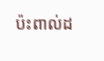ប៉ះពាល់ដ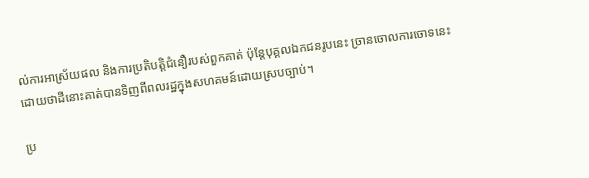ល់ការអាស្រ័យផល និងការប្រតិបត្តិជំនឿរបស់ពួកគាត់ ប៉ុន្តែបុគ្គលឯកជនរូបនេះ ច្រានចោលការចោទនេះ ដោយថាដីនោះគាត់បានទិញពីពលរដ្ឋក្នុងសហគមន៍ដោយស្របច្បាប់។

ប្រ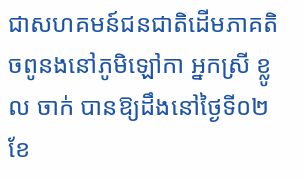ជាសហគមន៍ជនជាតិដើមភាគតិចពូនងនៅភូមិឡៅកា អ្នកស្រី ខ្លូល ចាក់ បានឱ្យដឹងនៅថ្ងៃទី០២ ខែ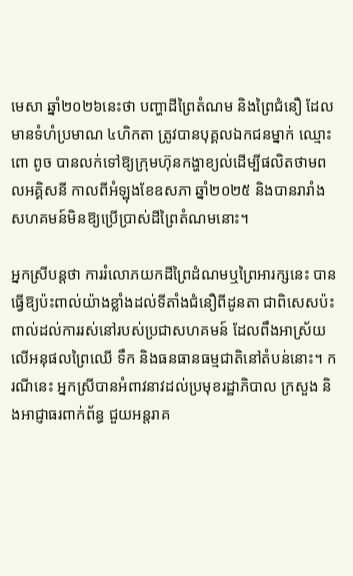មេសា ឆ្នាំ២០២៦នេះថា បញ្ហាដីព្រៃតំណម និងព្រៃជំនឿ ដែលមានទំហំប្រមាណ ៤ហិកតា ត្រូវបានបុគ្គលឯកជនម្នាក់ ឈ្មោះ ពោ ពូច បានលក់ទៅឱ្យក្រុមហ៊ុនកង្ហាខ្យល់ដើម្បីផលិតថាមពលអគ្គិសនី កាលពីអំឡុងខែឧសភា ឆ្នាំ២០២៥ និងបានរារាំងសហគមន៍មិនឱ្យប្រើប្រាស់ដីព្រៃតំណមនោះ។

អ្នកស្រីបន្តថា ការរំលោភយកដីព្រៃដំណមឬព្រៃអារក្សនេះ បានធ្វើឱ្យប៉ះពាល់យ៉ាងខ្លាំងដល់ទីតាំងជំនឿពីដូនតា ជាពិសេសប៉ះពាល់ដល់ការរស់នៅរបស់ប្រជាសហគមន៍ ដែលពឹងអាស្រ័យលើអនុផលព្រៃឈើ ទឹក និងធនធានធម្មជាតិនៅតំបន់នោះ។ ករណីនេះ អ្នកស្រីបានអំពាវនាវដល់ប្រមុខរដ្ឋាភិបាល ក្រសួង និងអាជ្ញាធរពាក់ព័ន្ធ ជួយអន្តរាគ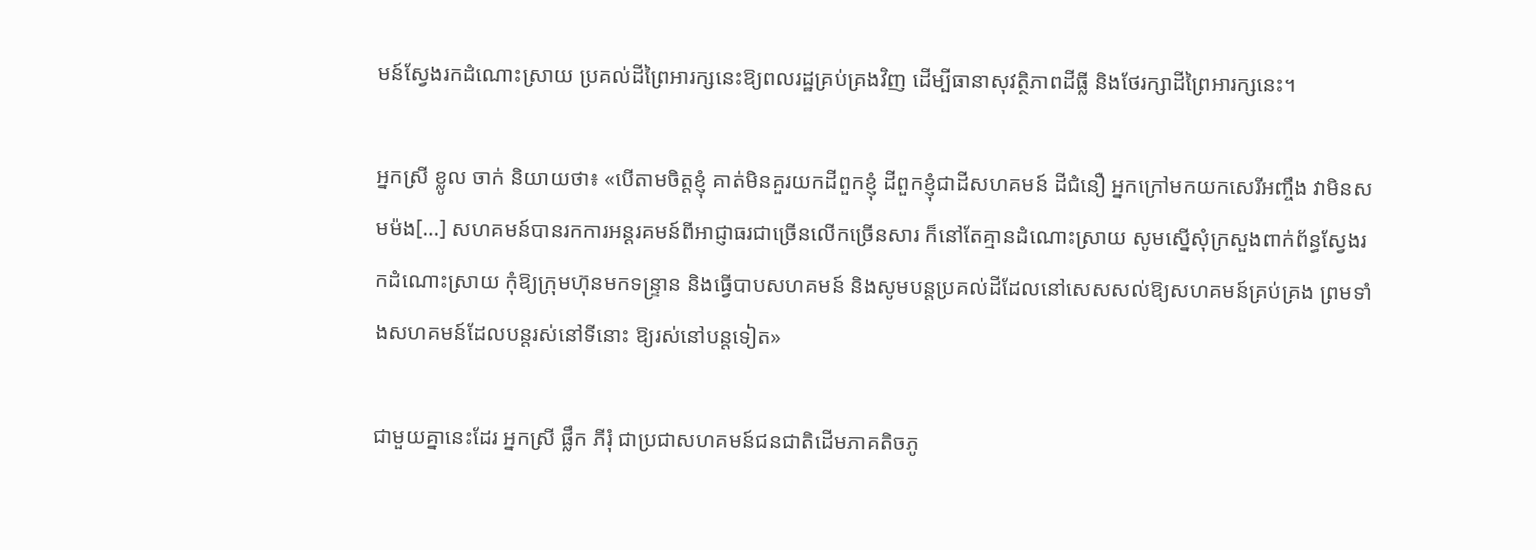មន៍ស្វែងរកដំណោះស្រាយ ប្រគល់ដីព្រៃអារក្សនេះឱ្យពលរដ្ឋគ្រប់គ្រងវិញ ដើម្បីធានាសុវត្ថិភាពដីធ្លី និងថែរក្សាដីព្រៃអារក្សនេះ។

អ្នកស្រី ខ្លូល ចាក់ និយាយថា៖ «បើតាមចិត្ដខ្ញុំ គាត់មិនគួរយកដីពួកខ្ញុំ ដីពួកខ្ញុំជាដីសហគមន៍ ដីជំនឿ អ្នកក្រៅមកយកសេរីអញ្ចឹង វាមិនសមម៉ង[…] សហគមន៍បានរកការអន្ដរគមន៍ពីអាជ្ញាធរជាច្រើនលើកច្រើនសារ ក៏នៅតែគ្មានដំណោះស្រាយ សូមស្នើសុំក្រសួងពាក់ព័ន្ធស្វែងរកដំណោះស្រាយ កុំឱ្យក្រុមហ៊ុនមកទន្រ្ទាន និងធ្វើបាបសហគមន៍ និងសូមបន្ដប្រគល់ដីដែលនៅសេសសល់ឱ្យសហគមន៍គ្រប់គ្រង ព្រមទាំងសហគមន៍ដែលបន្ដរស់នៅទីនោះ ឱ្យរស់នៅបន្ដទៀត»

ជាមួយគ្នានេះដែរ អ្នកស្រី ផ្លឹក ភីរុំ ជាប្រជាសហគមន៍ជនជាតិដើមភាគតិចភូ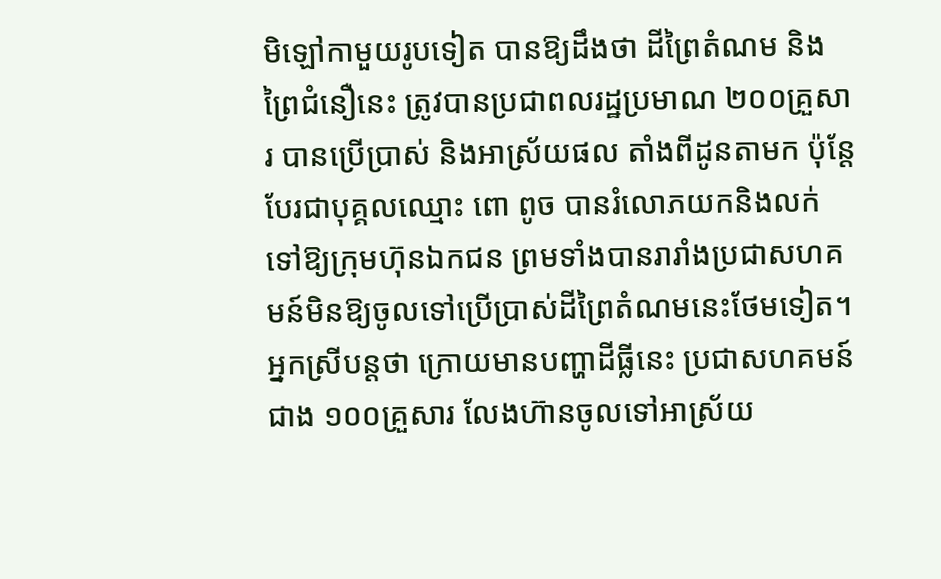មិឡៅកាមួយរូបទៀត បានឱ្យដឹងថា ដីព្រៃតំណម និងព្រៃជំនឿនេះ ត្រូវបានប្រជាពលរដ្ឋប្រមាណ ២០០គ្រួសារ បានប្រើប្រាស់ និងអាស្រ័យផល តាំងពីដូនតាមក ប៉ុន្តែបែរជាបុគ្គលឈ្មោះ ពោ ពូច បានរំលោភយកនិងលក់ទៅឱ្យក្រុមហ៊ុនឯកជន ព្រមទាំងបានរារាំងប្រជាសហគមន៍មិនឱ្យចូលទៅប្រើប្រាស់ដីព្រៃតំណមនេះថែមទៀត។ អ្នកស្រីបន្តថា ក្រោយមានបញ្ហាដីធ្លីនេះ ប្រជាសហគមន៍ជាង ១០០គ្រួសារ លែងហ៊ានចូលទៅអាស្រ័យ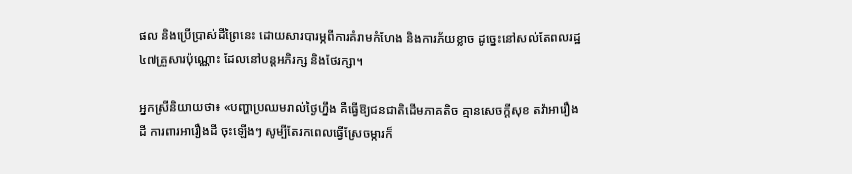ផល និងប្រើប្រាស់ដីព្រៃនេះ ដោយសារបារម្ភពីការគំរាមកំហែង និងការភ័យខ្លាច ដូច្នេះនៅសល់តែពលរដ្ឋ ៤៧គ្រួសារប៉ុណ្ណោះ ដែលនៅបន្តអភិរក្ស និងថែរក្សា។

អ្នកស្រីនិយាយថា៖ «បញ្ហាប្រឈមរាល់ថ្ងៃហ្នឹង គឺធ្វើឱ្យជនជាតិដើមភាគតិច គ្មានសេចក្ដីសុខ តវ៉ាអារឿងដី ការពារអារឿងដី ចុះឡើងៗ សូម្បីតែរកពេលធ្វើស្រែចម្ការក៏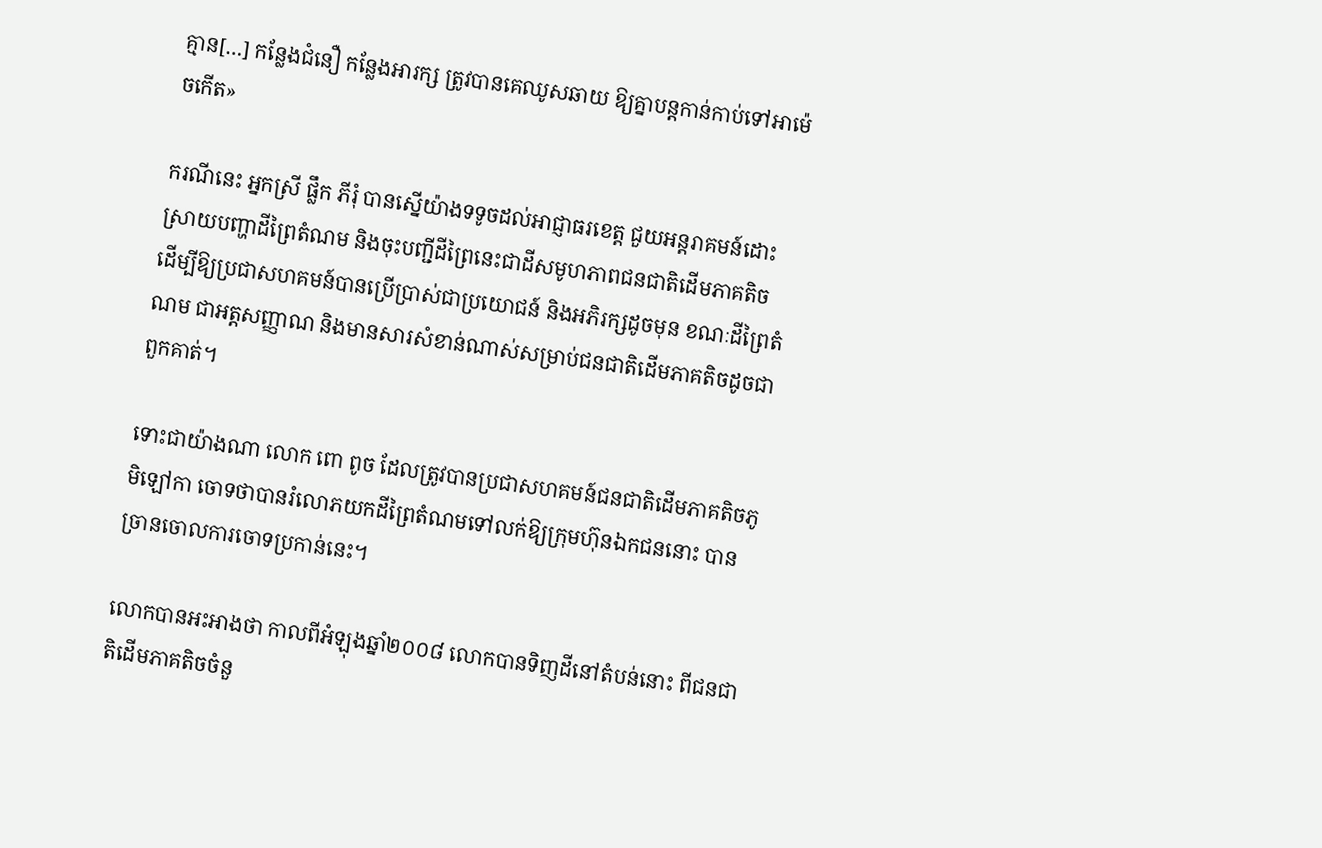គ្មាន[…] កន្លែងជំនឿ កន្លែងអារក្ស ត្រូវបានគេឈូសឆាយ ឱ្យគ្នាបន្ដកាន់កាប់ទៅអាម៉េចកើត»

ករណីនេះ អ្នកស្រី ផ្លឹក ភីរុំ បានស្នើយ៉ាងទទូចដល់អាជ្ញាធរខេត្ត ជួយអន្តរាគមន៍ដោះស្រាយបញ្ហាដីព្រៃតំណម និងចុះបញ្ជីដីព្រៃនេះជាដីសមូហភាពជនជាតិដើមភាគតិច ដើម្បីឱ្យប្រជាសហគមន៍បានប្រើប្រាស់ជាប្រយោជន៍ និងអភិរក្សដូចមុន ខណៈដីព្រៃតំណម ជាអត្តសញ្ញាណ និងមានសារសំខាន់ណាស់សម្រាប់ជនជាតិដើមភាគតិចដូចជាពួកគាត់។

ទោះជាយ៉ាងណា លោក ពោ ពូច ដែលត្រូវបានប្រជាសហគមន៍ជនជាតិដើមភាគតិចភូមិឡៅកា ចោទថាបានរំលោភយកដីព្រៃតំណមទៅលក់ឱ្យក្រុមហ៊ុនឯកជននោះ បានច្រានចោលការចោទប្រកាន់នេះ។

លោកបានអះអាងថា កាលពីអំឡុងឆ្នាំ២០០៨ លោកបានទិញដីនៅតំបន់នោះ ពីជនជាតិដើមភាគតិចចំនួ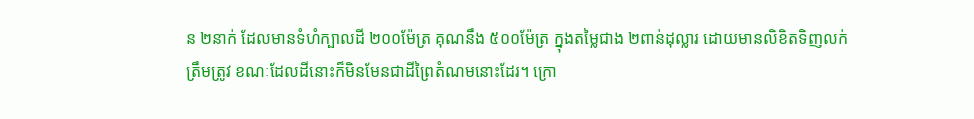ន ២នាក់ ដែលមានទំហំក្បាលដី ២០០ម៉ែត្រ គុណនឹង ៥០០ម៉ែត្រ ក្នុងតម្លៃជាង ២ពាន់ដុល្លារ ដោយមានលិខិតទិញលក់ត្រឹមត្រូវ ខណៈដែលដីនោះក៏មិនមែនជាដីព្រៃតំណមនោះដែរ។ ក្រោ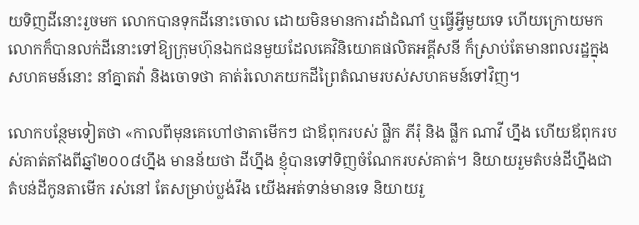យទិញដីនោះរួចមក លោកបានទុកដីនោះចោល ដោយមិនមានការដាំដំណាំ ឬធ្វើអ្វីមួយទេ ហើយក្រោយមកលោកក៏បានលក់ដីនោះទៅឱ្យក្រុមហ៊ុនឯកជនមួយដែលគេវិនិយោគផលិតអគ្គីសនី ក៏ស្រាប់តែមានពលរដ្ឋក្នុងសហគមន៍នោះ នាំគ្នាតវ៉ា និងចោទថា គាត់រំលោភយកដីព្រៃតំណមរបស់សហគមន៍ទៅវិញ។

លោកបន្ថែមទៀតថា «កាលពីមុនគេហៅថាតាមើកៗ ជាឪពុករបស់ ផ្លឹក ភីរុំ និង ផ្លឹក ណាវី ហ្នឹង ហើយឪពុករបស់គាត់តាំងពីឆ្នាំ២០០៨ហ្នឹង មានន័យថា ដីហ្នឹង ខ្ញុំបានទៅទិញចំណែករបស់គាត់។ និយាយរួមតំបន់ដីហ្នឹងជាតំបន់ដីកូនតាមើក រស់នៅ តែសម្រាប់ប្លង់រឹង យើងអត់ទាន់មានទេ និយាយរួ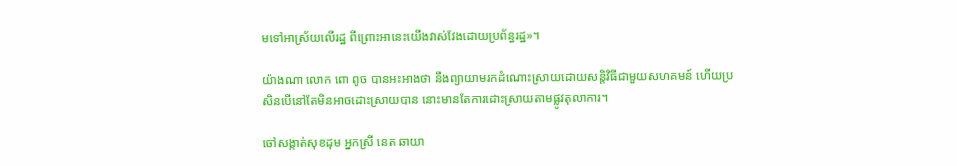មទៅអាស្រ័យលើរដ្ឋ ពីព្រោះអានេះយើងវាស់វែងដោយប្រព័ន្ធរដ្ឋ»។

យ៉ាងណា លោក ពោ ពូច បានអះអាងថា នឹងព្យាយាមរកដំណោះស្រាយដោយសន្តិវិធីជាមួយសហគមន៍ ហើយប្រសិនបើនៅតែមិនអាចដោះស្រាយបាន នោះមានតែការដោះស្រាយតាមផ្លូវតុលាការ។

ចៅសង្កាត់សុខដុម អ្នកស្រី នេត ឆាយា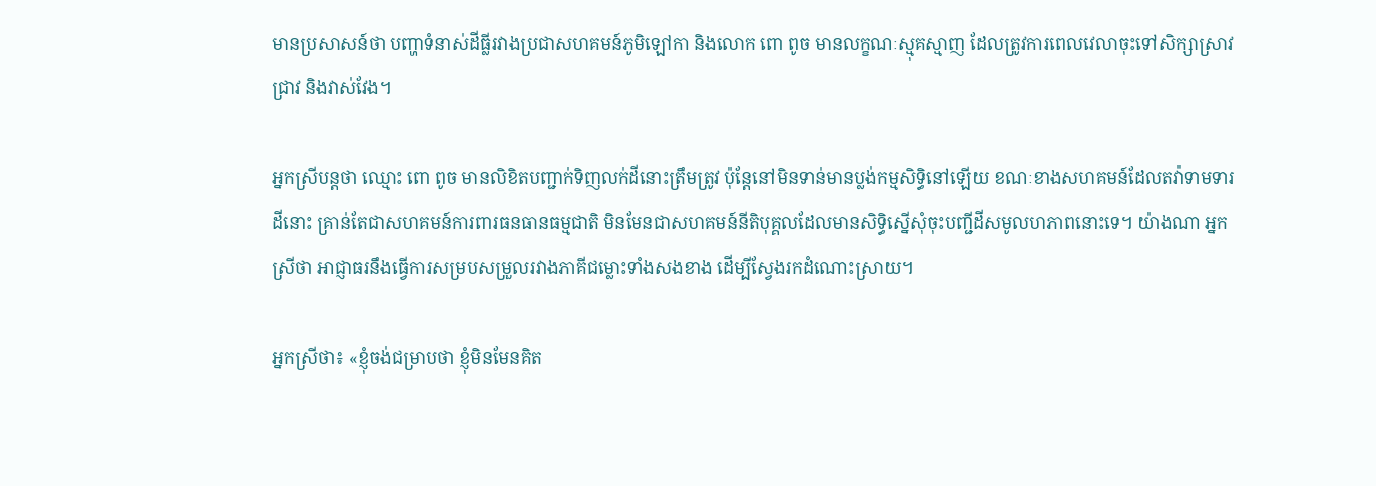មានប្រសាសន៍ថា បញ្ហាទំនាស់ដីធ្លីរវាងប្រជាសហគមន៍ភូមិឡៅកា និងលោក ពោ ពូច មានលក្ខណៈស្មុគស្មាញ ដែលត្រូវការពេលវេលាចុះទៅសិក្សាស្រាវជ្រាវ និងវាស់វែង។

អ្នកស្រីបន្តថា ឈ្មោះ ពោ ពូច មានលិខិតបញ្ជាក់ទិញលក់ដីនោះត្រឹមត្រូវ ប៉ុន្តែនៅមិនទាន់មានប្លង់កម្មសិទ្ធិនៅឡើយ ខណៈខាងសហគមន៍ដែលតវ៉ាទាមទារដីនោះ គ្រាន់តែជាសហគមន៍ការពារធនធានធម្មជាតិ មិនមែនជាសហគមន៍នីតិបុគ្គលដែលមានសិទ្ធិស្នើសុំចុះបញ្ជីដីសមូលហភាពនោះទេ។ យ៉ាងណា អ្នកស្រីថា អាជ្ញាធរនឹងធ្វើការសម្របសម្រួលរវាងភាគីជម្លោះទាំងសងខាង ដើម្បីស្វែងរកដំណោះស្រាយ។

អ្នកស្រីថា៖ «ខ្ញុំចង់ជម្រាបថា ខ្ញុំមិនមែនគិត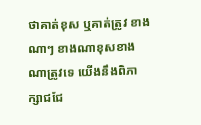ថាគាត់ខុស ឬគាត់ត្រូវ ខាងណាៗ ខាងណាខុសខាងណាត្រូវទេ យើងនឹងពិភាក្សាជជែ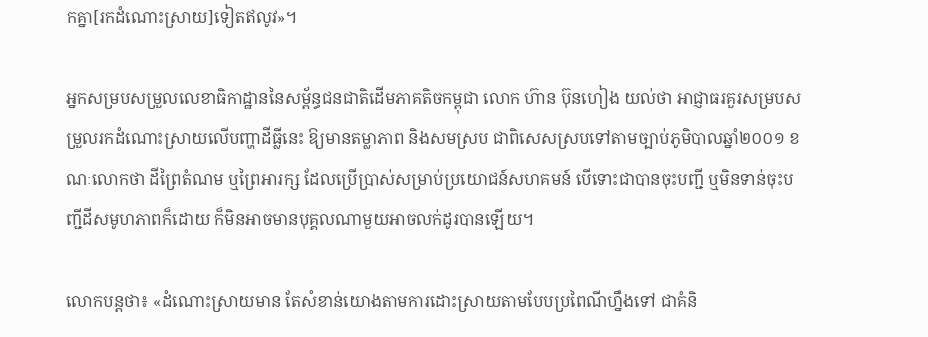កគ្នា[រកដំណោះស្រាយ]ទៀតឥលូវ»។

អ្នកសម្របសម្រួលលេខាធិកាដ្ឋាននៃសម្ព័ន្ធជនជាតិដើមភាគតិចកម្ពុជា លោក ហ៊ាន ប៊ុនហៀង យល់ថា អាជ្ញាធរគួរសម្របសម្រួលរកដំណោះស្រាយលើបញ្ហាដីធ្លីនេះ ឱ្យមានតម្លាភាព និងសមស្រប ជាពិសេសស្របទៅតាមច្បាប់ភូមិបាលឆ្នាំ២០០១ ខណៈលោកថា ដីព្រៃតំណម ឬព្រៃអារក្ស ដែលប្រើប្រាស់សម្រាប់ប្រយោជន៍សហគមន៍ បើទោះជាបានចុះបញ្ជី ឬមិនទាន់ចុះបញ្ជីដីសមូហភាពក៏ដោយ ក៏មិនអាចមានបុគ្គលណាមួយអាចលក់ដូរបានឡើយ។

លោកបន្ដថា៖ «ដំណោះស្រាយមាន តែសំខាន់យោងតាមការដោះស្រាយតាមបែបប្រពៃណីហ្នឹងទៅ ជាគំនិ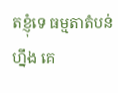តខ្ញុំទេ ធម្មតាតំបន់ហ្នឹង គេ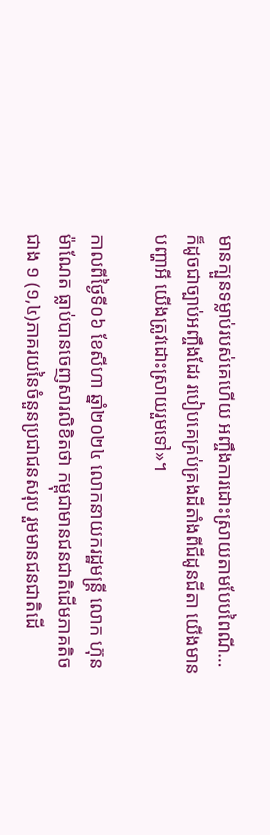មានក្បួនទម្លាប់របស់គេហើយ អញ្ចឹងការដោះស្រាយតាមបែបពៃណី…ក៏ដូចជាច្បាប់អញ្ចឹងដែរ របៀបគេគ្រប់គ្រងដីតាំងពីជីដូនជីតា យើងមានបញ្ហាអី យើងត្រូវដោះស្រាយរួមទៅ»។

កាលពីថ្ងៃទី០៦ ខែសីហា ឆ្នាំ២០២៤ លោកនាយករដ្ឋមន្រ្តី លោក ហ៊ុន ម៉ាណែត ធ្លាប់បានចេញសារលិខិតថា កម្ពុជាមានជនជាតិដើមភាគតិចជាង ១ (១,៤)ភាគរយនៃចំនួនប្រជាជនសរុប រួមមានជនជាតិដើ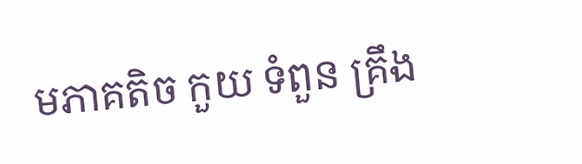មភាគតិច កួយ ទំពួន គ្រឹង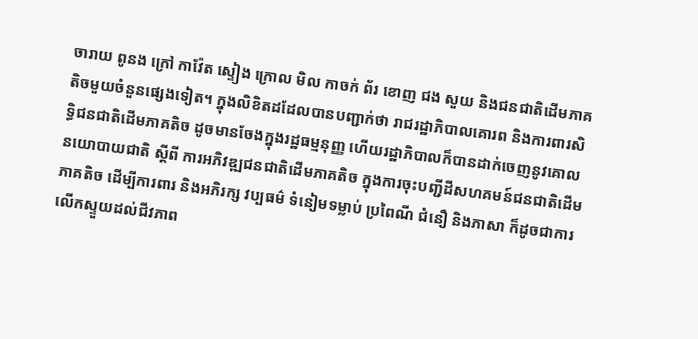ចារាយ ពូនង ក្រៅ កាវ៉ែត ស្ទៀង ក្រោល មិល កាចក់ ព័រ ខោញ ជង សួយ និងជនជាតិដើមភាគតិចមួយចំនួនផ្សេងទៀត។ ក្នុងលិខិតដដែលបានបញ្ជាក់ថា រាជរដ្ឋាភិបាលគោរព និងការពារសិទ្ធិជនជាតិដើមភាគតិច ដូចមានចែងក្នុងរដ្ឋធម្មនុញ្ញ ហើយរដ្ឋាភិបាលក៏បានដាក់ចេញនូវគោលនយោបាយជាតិ ស្ដីពី ការអភិវឌ្ឍជនជាតិដើមភាគតិច ក្នុងការចុះបញ្ជីដីសហគមន៍ជនជាតិដើមភាគតិច ដើម្បីការពារ និងអភិរក្ស វប្បធម៌ ទំនៀមទម្លាប់ ប្រពៃណី ជំនឿ និងភាសា ក៏ដូចជាការលើកស្ទួយដល់ជីវភាព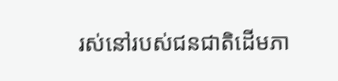រស់នៅរបស់ជនជាតិដើមភា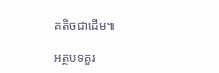គតិចជាដើម៕

អត្ថបទគួរ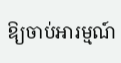ឱ្យចាប់អារម្មណ៍